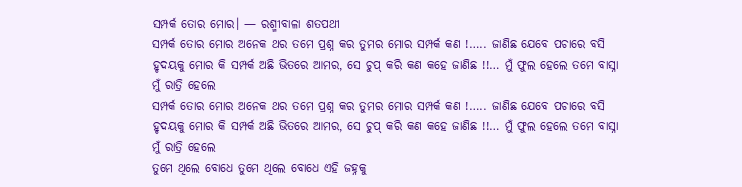ସମ୍ପର୍କ ତୋର ମୋର। — ରଶ୍ମୀବାଳା ଶତପଥୀ
ସମ୍ପର୍କ ତୋର ମୋର ଅନେକ ଥର ତମେ ପ୍ରଶ୍ନ କର ତୁମର ମୋର ସମ୍ପର୍କ କଣ !….. ଜାଣିଛ ଯେବେ ପଚାରେ ବସି ହୃଦୟକୁ ମୋର କି ସମ୍ପର୍କ ଅଛି ଭିତରେ ଆମର, ସେ ଚୁପ୍ କରି କଣ କହେ ଜାଣିଛ !!… ମୁଁ ଫୁଲ ହେଲେ ତମେ ବାସ୍ନା ମୁଁ ରାତ୍ରି ହେଲେ
ସମ୍ପର୍କ ତୋର ମୋର ଅନେକ ଥର ତମେ ପ୍ରଶ୍ନ କର ତୁମର ମୋର ସମ୍ପର୍କ କଣ !….. ଜାଣିଛ ଯେବେ ପଚାରେ ବସି ହୃଦୟକୁ ମୋର କି ସମ୍ପର୍କ ଅଛି ଭିତରେ ଆମର, ସେ ଚୁପ୍ କରି କଣ କହେ ଜାଣିଛ !!… ମୁଁ ଫୁଲ ହେଲେ ତମେ ବାସ୍ନା ମୁଁ ରାତ୍ରି ହେଲେ
ତୁମେ ଥିଲେ ବୋଧେ ତୁମେ ଥିଲେ ବୋଧେ ଏହି ଜହ୍ନକୁ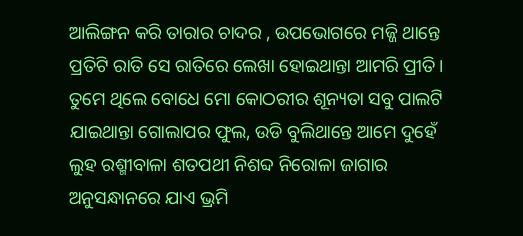ଆଲିଙ୍ଗନ କରି ତାରାର ଚାଦର , ଉପଭୋଗରେ ମଜ୍ଜି ଥାନ୍ତେ ପ୍ରତିଟି ରାତି ସେ ରାତିରେ ଲେଖା ହୋଇଥାନ୍ତା ଆମରି ପ୍ରୀତି। ତୁମେ ଥିଲେ ବୋଧେ ମୋ କୋଠରୀର ଶୂନ୍ୟତା ସବୁ ପାଲଟି ଯାଇଥାନ୍ତା ଗୋଲାପର ଫୁଲ, ଉଡି ବୁଲିଥାନ୍ତେ ଆମେ ଦୁହେଁ
ଲୁହ ରଶ୍ମୀବାଳା ଶତପଥୀ ନିଶବ୍ଦ ନିରୋଳା ଜାଗାର ଅନୁସନ୍ଧାନରେ ଯାଏ ଭ୍ରମି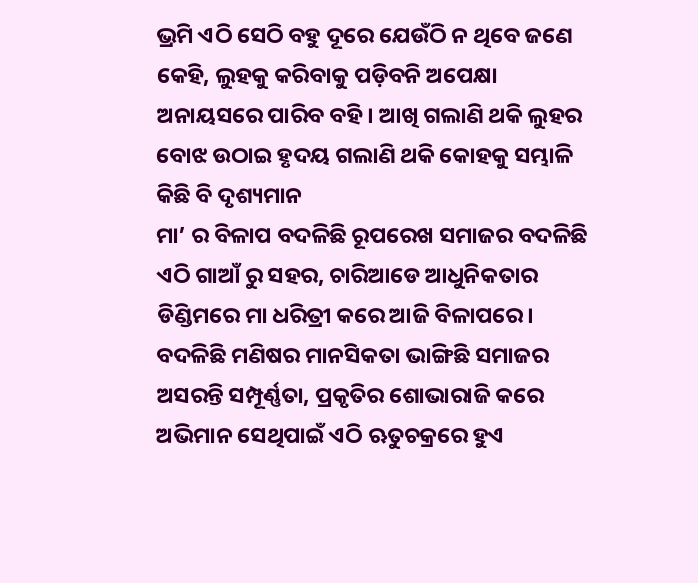ଭ୍ରମି ଏଠି ସେଠି ବହୁ ଦୂରେ ଯେଉଁଠି ନ ଥିବେ ଜଣେ କେହି, ଲୁହକୁ କରିବାକୁ ପଡ଼ିବନି ଅପେକ୍ଷା ଅନାୟସରେ ପାରିବ ବହି। ଆଖି ଗଲାଣି ଥକି ଲୁହର ବୋଝ ଉଠାଇ ହୃଦୟ ଗଲାଣି ଥକି କୋହକୁ ସମ୍ଭାଳି କିଛି ବି ଦୃଶ୍ୟମାନ
ମା’ ର ବିଳାପ ବଦଳିଛି ରୂପରେଖ ସମାଜର ବଦଳିଛି ଏଠି ଗାଆଁ ରୁ ସହର, ଚାରିଆଡେ ଆଧୁନିକତାର ଡିଣ୍ଡିମରେ ମା ଧରିତ୍ରୀ କରେ ଆଜି ବିଳାପରେ। ବଦଳିଛି ମଣିଷର ମାନସିକତା ଭାଙ୍ଗିଛି ସମାଜର ଅସରନ୍ତି ସମ୍ପୂର୍ଣ୍ଣତା, ପ୍ରକୃତିର ଶୋଭାରାଜି କରେ ଅଭିମାନ ସେଥିପାଇଁ ଏଠି ଋତୁଚକ୍ରରେ ହୁଏ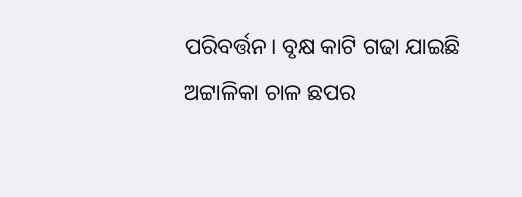ପରିବର୍ତ୍ତନ। ବୃକ୍ଷ କାଟି ଗଢା ଯାଇଛି ଅଟ୍ଟାଳିକା ଚାଳ ଛପର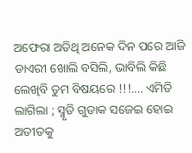ଅଫେରା ଅତିଥି ଅନେକ ଦିନ ପରେ ଆଜି ଡାଏରୀ ଖୋଲି ବସିଲି, ଭାବିଲି କିଛି ଲେଖିବି ତୁମ ବିଷୟରେ !!!…. ଏମିତି ଲାଗିଲା ; ସ୍ମୃତି ଗୁଡାକ ସଜେଇ ହୋଇ ଅତୀତକୁ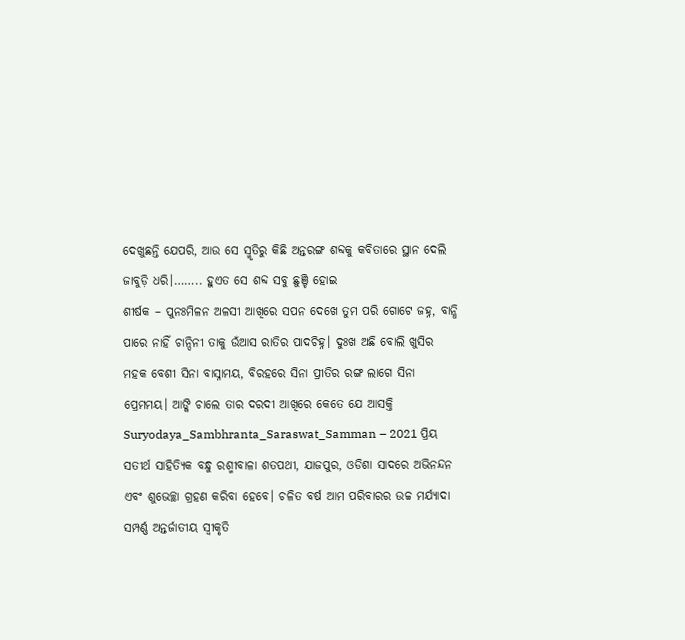ଦେଖୁଛନ୍ତି ଯେପରି, ଆଉ ସେ ସ୍ମୃତିରୁ କିଛି ଅନ୍ତରଙ୍ଗ ଶବ୍ଦକୁ କବିତାରେ ସ୍ଥାନ ଦେଲି ଜାବୁଡ଼ି ଧରି।…….. ହୁଏତ ସେ ଶବ୍ଦ ସବୁ ଛୁଞ୍ଚି ହୋଇ
ଶୀର୍ଷକ – ପୁନଃମିଳନ ଅଳସୀ ଆଖିରେ ସପନ ଦେଖେ ତୁମ ପରି ଗୋଟେ ଜହ୍ନ, ବାନ୍ଧି ପାରେ ନାହିଁ ଚାନ୍ଦିନୀ ତାକୁ ଉଁଆସ ରାତିର ପାଦଚିହ୍ନ। ଦୁଃଖ ଅଛି ବୋଲି ଖୁସିର ମହକ ବେଶୀ ସିନା ବାସ୍ନାମୟ, ବିରହରେ ସିନା ପ୍ରୀତିର ରଙ୍ଗ ଲାଗେ ସିନା ପ୍ରେମମୟ। ଆଙ୍କି ଚାଲେ ତାର ଦରଦୀ ଆଖିରେ କେତେ ଯେ ଆସକ୍ତି
Suryodaya_Sambhranta_Saraswat_Samman – 2021 ପ୍ରିୟ ସତୀର୍ଥ ସାହିତ୍ୟିକ ବନ୍ଧୁ ରଶ୍ମୀବାଳା ଶତପଥୀ, ଯାଜପୁର, ଓଡିଶା ସାଦରେ ଅଭିନନ୍ଦନ ଏବଂ ଶୁଭେଚ୍ଛା ଗ୍ରହଣ କରିବା ହେବେ। ଚଳିତ ବର୍ଷ ଆମ ପରିବାରର ଉଚ୍ଚ ମର୍ଯ୍ୟାଦା ସମ୍ପର୍ଣ୍ଣ ଅନ୍ତର୍ଜାତୀୟ ସ୍ୱୀକୃତି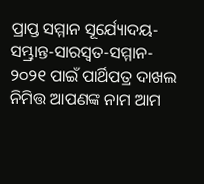ପ୍ରାପ୍ତ ସମ୍ମାନ ସୂର୍ଯ୍ୟୋଦୟ-ସମ୍ଭ୍ରାନ୍ତ-ସାରସ୍ୱତ-ସମ୍ମାନ- ୨୦୨୧ ପାଇଁ ପାର୍ଥିପତ୍ର ଦାଖଲ ନିମିତ୍ତ ଆପଣଙ୍କ ନାମ ଆମ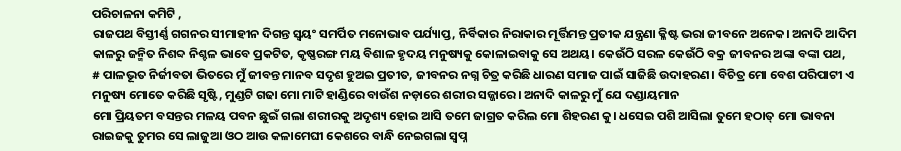ପରିଚାଳନା କମିଟି ,
ରାଜପଥ ବିସ୍ତୀର୍ଣ୍ଣ ଗଗନର ସୀମାହୀନ ଦିଗନ୍ତ ସ୍ଵୟଂ ସମର୍ପିତ ମନୋଭାବ ପର୍ଯ୍ୟାପ୍ତ, ନିର୍ବିକାର ନିରାକାର ମୂର୍ତ୍ତିମନ୍ତ ପ୍ରତୀକ ଯନ୍ତ୍ରଣା କ୍ଳିଷ୍ଟ ଭରା ଜୀବନେ ଅନେକ। ଅନାଦି ଆଦିମ କାଳରୁ ଜନ୍ମିତ ନିଶବ୍ଦ ନିଶ୍ଚଳ ଭାବେ ପ୍ରକଟିତ, କୃଷ୍ଣରଙ୍ଗ ମୟ ବିଶାଳ ହୃଦୟ ମନୁଷ୍ୟକୁ କୋଳାଇବାକୁ ସେ ଅଥୟ। କେଉଁଠି ସରଳ କେଉଁଠି ବକ୍ର ଜୀବନର ଅଙ୍କା ବଙ୍କା ପଥ,
# ପାଳଭୂତ ନିର୍ଜୀବତା ଭିତରେ ମୁଁ ଜୀବନ୍ତ ମାନବ ସଦୃଶ ହୁଅଇ ପ୍ରତୀତ, ଜୀବନର ନଗ୍ନ ଚିତ୍ର କରିଛି ଧାରଣ ସମାଜ ପାଇଁ ସାଜିଛି ଉଦାହରଣ। ବିଚିତ୍ର ମୋ ବେଶ ପରିପାଟୀ ଏ ମନୁଷ୍ୟ ମୋତେ କରିଛି ସୃଷ୍ଟି, ମୁଣ୍ଡଟି ଗଢା ମୋ ମାଟି ହାଣ୍ଡିରେ ବାଉଁଶ ନଡ଼ାରେ ଶରୀର ସଜ୍ଜାରେ। ଅନାଦି କାଳରୁ ମୁଁ ଯେ ଦଣ୍ଡାୟମାନ
ମୋ ପ୍ରିୟତମ ବସନ୍ତର ମଳୟ ପବନ ଛୁଇଁ ଗଲା ଶରୀରକୁ ଅଦୃଶ୍ୟ ହୋଇ ଆସି ତମେ ଜାଗ୍ରତ କରିଲ ମୋ ଶିହରଣ କୁ। ଧସେଇ ପଶି ଆସିଲା ତୁମେ ହଠାତ୍ ମୋ ଭାବନା ରାଇଜକୁ ତୁମର ସେ ଲାଜୁଆ ଓଠ ଆଉ କଳାମେଘୀ କେଶରେ ବାନ୍ଧି ନେଇଗଲା ସ୍ବପ୍ନ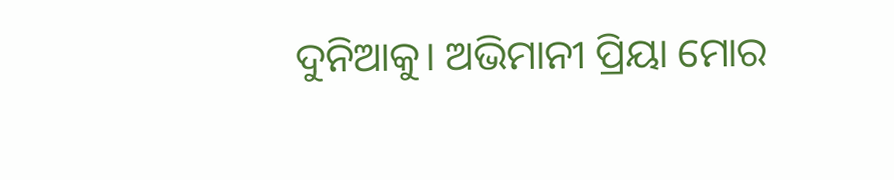ଦୁନିଆକୁ। ଅଭିମାନୀ ପ୍ରିୟା ମୋର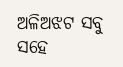ଅଳିଅଝଟ ସବୁ ସହେ